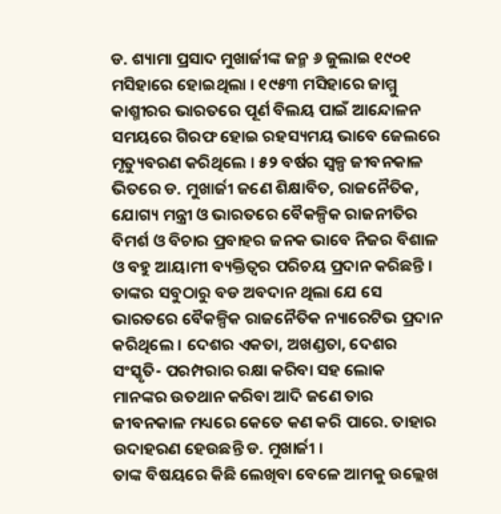ଡ. ଶ୍ୟାମା ପ୍ରସାଦ ମୁଖାର୍ଜୀଙ୍କ ଜନ୍ମ ୬ ଜୁଲାଇ ୧୯୦୧ ମସିହାରେ ହୋଇଥିଲା । ୧୯୫୩ ମସିହାରେ ଜାମ୍ମୁ କାଶ୍ମୀରର ଭାରତରେ ପୂର୍ଣ ବିଲୟ ପାଇଁ ଆନ୍ଦୋଳନ ସମୟରେ ଗିରଫ ହୋଇ ରହସ୍ୟମୟ ଭାବେ ଜେଲରେ ମୃତ୍ୟୁବରଣ କରିଥିଲେ । ୫୨ ବର୍ଷର ସ୍ୱଳ୍ପ ଜୀବନକାଳ ଭିତରେ ଡ. ମୁଖାର୍ଜୀ ଜଣେ ଶିକ୍ଷାବିତ, ରାଜନୈତିକ, ଯୋଗ୍ୟ ମନ୍ତ୍ରୀ ଓ ଭାରତରେ ବୈକଳ୍ପିକ ରାଜନୀତିର ବିମର୍ଶ ଓ ବିଚାର ପ୍ରବାହର ଜନକ ଭାବେ ନିଜର ବିଶାଳ ଓ ବହୁ ଆୟାମୀ ବ୍ୟକ୍ତିତ୍ୱର ପରିଚୟ ପ୍ରଦାନ କରିଛନ୍ତି ।
ତାଙ୍କର ସବୁଠାରୁ ବଡ ଅବଦାନ ଥିଲା ଯେ ସେ ଭାରତରେ ବୈକଳ୍ପିକ ରାଜନୈତିକ ନ୍ୟାରେଟିଭ ପ୍ରଦାନ କରିଥିଲେ । ଦେଶର ଏକତା, ଅଖଣ୍ଡତା, ଦେଶର ସଂସ୍କୃତି- ପରମ୍ପରାର ରକ୍ଷା କରିବା ସହ ଲୋକ ମାନଙ୍କର ଉତଥାନ କରିବା ଆଦି ଜଣେ ତାର ଜୀବନକାଳ ମଧ୍ୟରେ କେତେ କଣ କରି ପାରେ. ତାହାର ଉଦାହରଣ ହେଉଛନ୍ତି ଡ. ମୁଖାର୍ଜୀ ।
ତାଙ୍କ ବିଷୟରେ କିଛି ଲେଖିବା ବେଳେ ଆମକୁ ଉଲ୍ଲେଖ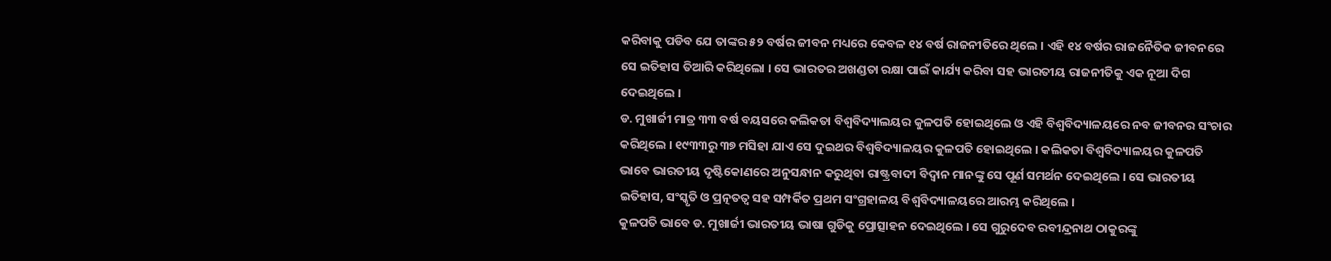କରିବାକୁ ପଡିବ ଯେ ତାଙ୍କର ୫୨ ବର୍ଷର ଜୀବନ ମଧ୍ୟରେ କେବଳ ୧୪ ବର୍ଷ ରାଜନୀତିରେ ଥିଲେ । ଏହି ୧୪ ବର୍ଷର ରାଜନୈତିକ ଜୀବନରେ ସେ ଇତିହାସ ତିଆରି କରିଥିଲୋ । ସେ ଭାରତର ଅଖଣ୍ଡତା ରକ୍ଷା ପାଇଁ କାର୍ଯ୍ୟ କରିବା ସହ ଭାରତୀୟ ରାଜନୀତିକୁ ଏକ ନୂଆ ଦିଗ ଦେଇଥିଲେ ।
ଡ. ମୁଖାର୍ଜୀ ମାତ୍ର ୩୩ ବର୍ଷ ବୟସରେ କଲିକତା ବିଶ୍ୱବିଦ୍ୟାଲୟର କୁଳପତି ହୋଇଥିଲେ ଓ ଏହି ବିଶ୍ୱବିଦ୍ୟାଳୟରେ ନବ ଜୀବନର ସଂଚାର କରିଥିଲେ । ୧୯୩୩ରୁ ୩୭ ମସିହା ଯାଏ ସେ ଦୁଇଥର ବିଶ୍ୱବିଦ୍ୟାଳୟର କୁଳପତି ହୋଇଥିଲେ । କଲିକତା ବିଶ୍ୱବିଦ୍ୟାଳୟର କୁଳପତି ଭାବେ ଭାରତୀୟ ଦୃଷ୍ଟିକୋଣରେ ଅନୁସନ୍ଧାନ କରୁଥିବା ରାଷ୍ଟ୍ରବାଦୀ ବିଦ୍ୱାନ ମାନଙ୍କୁ ସେ ପୂର୍ଣ ସମର୍ଥନ ଦେଇଥିଲେ । ସେ ଭାରତୀୟ ଇତିହାସ, ସଂସ୍କୃତି ଓ ପ୍ରତ୍ନତତ୍ୱ ସହ ସମ୍ପର୍କିତ ପ୍ରଥମ ସଂଗ୍ରହାଳୟ ବିଶ୍ୱବିଦ୍ୟାଳୟରେ ଆରମ୍ଭ କରିଥିଲେ ।
କୁଳପତି ଭାବେ ଡ. ମୁଖାର୍ଜୀ ଭାରତୀୟ ଭାଷା ଗୁଡିକୁ ପ୍ରୋତ୍ସାହନ ଦେଇଥିଲେ । ସେ ଗୁରୁଦେବ ରବୀନ୍ଦ୍ରନାଥ ଠାକୁରଙ୍କୁ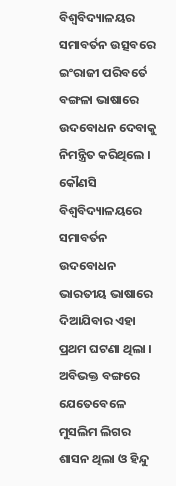ବିଶ୍ୱବିଦ୍ୟାଳୟର ସମାବର୍ତନ ଉତ୍ସବରେ ଇଂରାଜୀ ପରିବର୍ତେ ବଙ୍ଗଳା ଭାଷାରେ ଉଦବୋଧନ ଦେବାକୁ ନିମନ୍ତ୍ରିତ କରିଥିଲେ । କୌଣସି ବିଶ୍ୱବିଦ୍ୟାଳୟରେ ସମାବର୍ତନ ଉଦବୋଧନ ଭାରତୀୟ ଭାଷାରେ ଦିଆଯିବାର ଏହା ପ୍ରଥମ ଘଟଣା ଥିଲା ।
ଅବିଭକ୍ତ ବଙ୍ଗରେ ଯେତେବେଳେ ମୁସଲିମ ଲିଗର ଶାସନ ଥିଲା ଓ ହିନ୍ଦୁ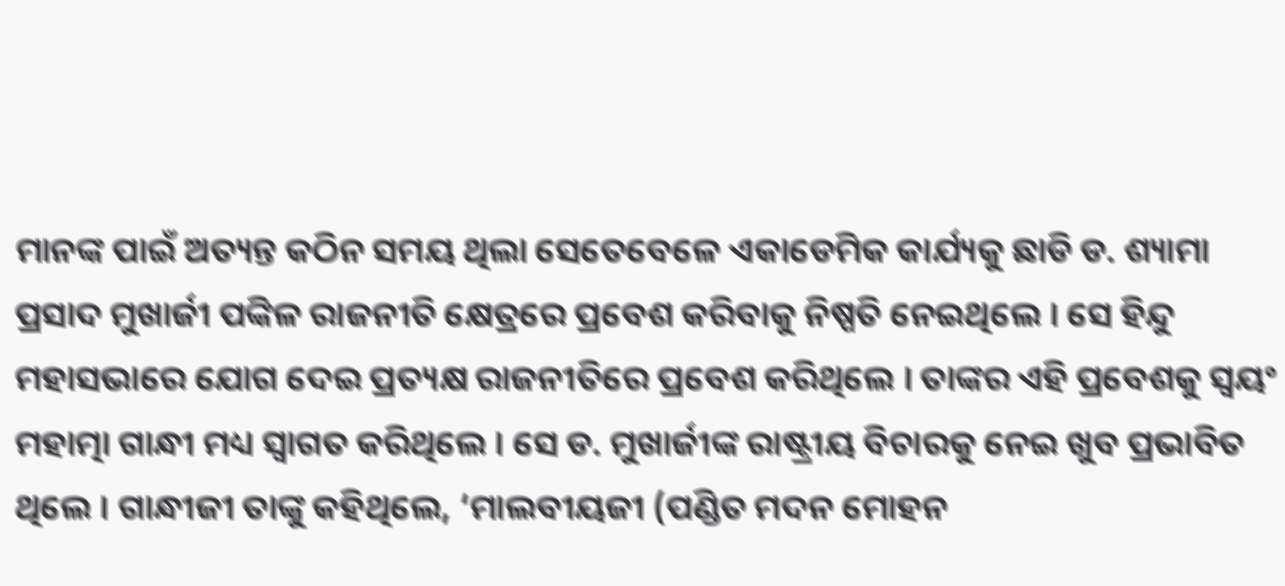ମାନଙ୍କ ପାଇଁ ଅତ୍ୟନ୍ତ କଠିନ ସମୟ ଥିଲା ସେତେବେଳେ ଏକାଡେମିକ କାର୍ଯ୍ୟକୁ ଛାଡି ଡ. ଶ୍ୟାମା ପ୍ରସାଦ ମୁଖାର୍ଜୀ ପଙ୍କିଳ ରାଜନୀତି କ୍ଷେତ୍ରରେ ପ୍ରବେଶ କରିବାକୁ ନିଷ୍ପତି ନେଇଥିଲେ । ସେ ହିନ୍ଦୁ ମହାସଭାରେ ଯୋଗ ଦେଇ ପ୍ରତ୍ୟକ୍ଷ ରାଜନୀତିରେ ପ୍ରବେଶ କରିଥିଲେ । ତାଙ୍କର ଏହି ପ୍ରବେଶକୁ ସ୍ୱୟଂ ମହାତ୍ମା ଗାନ୍ଧୀ ମଧ୍ୟ ସ୍ୱାଗତ କରିଥିଲେ । ସେ ଡ. ମୁଖାର୍ଜୀଙ୍କ ରାଷ୍ଟ୍ରୀୟ ବିଚାରକୁ ନେଇ ଖୁବ ପ୍ରଭାବିତ ଥିଲେ । ଗାନ୍ଧୀଜୀ ତାଙ୍କୁ କହିଥିଲେ, ‘ମାଲବୀୟଜୀ (ପଣ୍ଡିତ ମଦନ ମୋହନ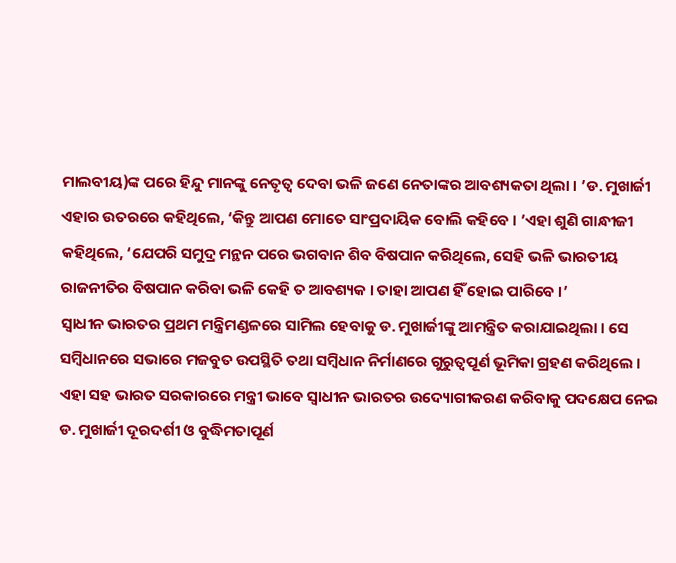ମାଲବୀୟ)ଙ୍କ ପରେ ହିନ୍ଦୁ ମାନଙ୍କୁ ନେତୃତ୍ୱ ଦେବା ଭଳି ଜଣେ ନେତାଙ୍କର ଆବଶ୍ୟକତା ଥିଲା । ’ଡ. ମୁଖାର୍ଜୀ ଏହାର ଉତରରେ କହିଥିଲେ, ‘କିନ୍ତୁ ଆପଣ ମୋତେ ସାଂପ୍ରଦାୟିକ ବୋଲି କହିବେ । ’ଏହା ଶୁଣି ଗାନ୍ଧୀଜୀ କହିଥିଲେ, ‘ଯେପରି ସମୁଦ୍ର ମନ୍ଥନ ପରେ ଭଗବାନ ଶିବ ବିଷପାନ କରିଥିଲେ, ସେହି ଭଳି ଭାରତୀୟ ରାଜନୀତିର ବିଷପାନ କରିବା ଭଳି କେହି ତ ଆବଶ୍ୟକ । ତାହା ଆପଣ ହିଁ ହୋଇ ପାରିବେ ।’
ସ୍ୱାଧୀନ ଭାରତର ପ୍ରଥମ ମନ୍ତ୍ରିମଣ୍ଡଳରେ ସାମିଲ ହେବାକୁ ଡ. ମୁଖାର୍ଜୀଙ୍କୁ ଆମନ୍ତ୍ରିତ କରାଯାଇଥିଲା । ସେ ସମ୍ବିଧାନରେ ସଭାରେ ମଜବୁତ ଉପସ୍ଥିତି ତଥା ସମ୍ବିଧାନ ନିର୍ମାଣରେ ଗୁରୁତ୍ୱପୂର୍ଣ ଭୂମିକା ଗ୍ରହଣ କରିଥିଲେ । ଏହା ସହ ଭାରତ ସରକାରରେ ମନ୍ତ୍ରୀ ଭାବେ ସ୍ୱାଧୀନ ଭାରତର ଉଦ୍ୟୋଗୀକରଣ କରିବାକୁ ପଦକ୍ଷେପ ନେଇ ଡ. ମୁଖାର୍ଜୀ ଦୂରଦର୍ଶୀ ଓ ବୁଦ୍ଧିମତାପୂର୍ଣ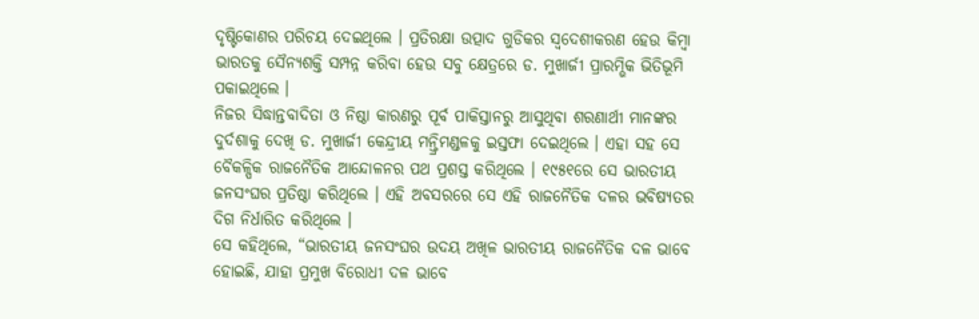ଦୃଷ୍ଟିକୋଣର ପରିଚୟ ଦେଇଥିଲେ । ପ୍ରତିରକ୍ଷା ଉତ୍ପାଦ ଗୁଡିକର ସ୍ୱଦେଶୀକରଣ ହେଉ କିମ୍ବା ଭାରତକୁ ସୈନ୍ୟଶକ୍ତି ସମ୍ପନ୍ନ କରିବା ହେଉ ସବୁ କ୍ଷେତ୍ରରେ ଡ. ମୁଖାର୍ଜୀ ପ୍ରାରମ୍ଭିକ ଭିତିଭୂମି ପକାଇଥିଲେ ।
ନିଜର ସିଦ୍ଧାନ୍ତବାଦିତା ଓ ନିଷ୍ଠା କାରଣରୁ ପୂର୍ବ ପାକିସ୍ତାନରୁ ଆସୁଥିବା ଶରଣାର୍ଥୀ ମାନଙ୍କର ଦୁର୍ଦଶାକୁ ଦେଖି ଡ. ମୁଖାର୍ଜୀ କେନ୍ଦ୍ରୀୟ ମନ୍ତ୍ରିମଣ୍ଡଳକୁ ଇସ୍ତଫା ଦେଇଥିଲେ । ଏହା ସହ ସେ ବୈକଳ୍ପିକ ରାଜନୈତିକ ଆନ୍ଦୋଳନର ପଥ ପ୍ରଶସ୍ତ କରିଥିଲେ । ୧୯୫୧ରେ ସେ ଭାରତୀୟ ଜନସଂଘର ପ୍ରତିଷ୍ଠା କରିଥିଲେ । ଏହି ଅବସରରେ ସେ ଏହି ରାଜନୈତିକ ଦଳର ଭବିଷ୍ୟତର ଦିଗ ନିର୍ଧାରିତ କରିଥିଲେ ।
ସେ କହିଥିଲେ, “ଭାରତୀୟ ଜନସଂଘର ଉଦୟ ଅଖିଳ ଭାରତୀୟ ରାଜନୈତିକ ଦଳ ଭାବେ ହୋଇଛି, ଯାହା ପ୍ରମୁଖ ବିରୋଧୀ ଦଳ ଭାବେ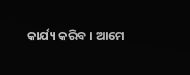କାର୍ଯ୍ୟ କରିବ । ଆମେ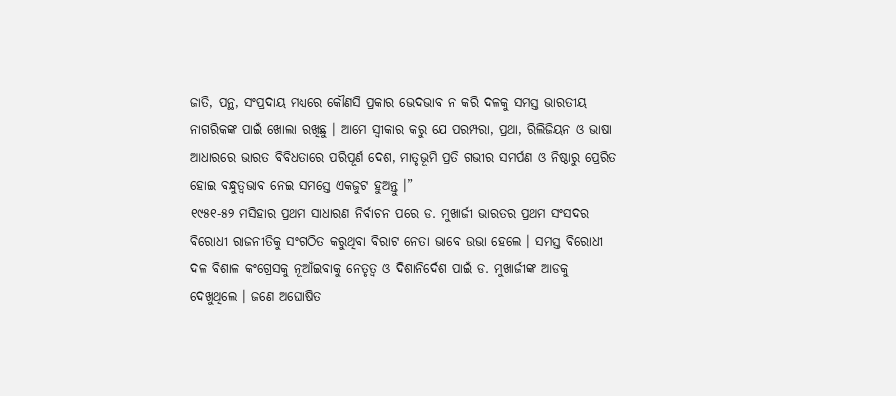ଜାତି, ପନ୍ଥ, ସଂପ୍ରଦାୟ ମଧ୍ୟରେ କୌଣସି ପ୍ରକାର ଭେଦଭାବ ନ କରି ଦଳକୁ ସମସ୍ତ ଭାରତୀୟ ନାଗରିକଙ୍କ ପାଇଁ ଖୋଲା ରଖିଛୁ । ଆମେ ସ୍ୱୀକାର କରୁ ଯେ ପରମ୍ପରା, ପ୍ରଥା, ରିଲିଜିୟନ ଓ ଭାଷା ଆଧାରରେ ଭାରତ ବିବିଧତାରେ ପରିପୂର୍ଣ ଦେଶ, ମାତୃଭୂମି ପ୍ରତି ଗଭୀର ସମର୍ପଣ ଓ ନିଷ୍ଠାରୁ ପ୍ରେରିତ ହୋଇ ବନ୍ଧୁତ୍ୱଭାବ ନେଇ ସମସ୍ତେ ଏକଜୁଟ ହୁଅନ୍ତୁ ।”
୧୯୫୧-୫୨ ମସିହାର ପ୍ରଥମ ସାଧାରଣ ନିର୍ବାଚନ ପରେ ଡ. ମୁଖାର୍ଜୀ ଭାରତର ପ୍ରଥମ ସଂସଦର ବିରୋଧୀ ରାଜନୀତିକୁ ସଂଗଠିତ କରୁଥିବା ବିରାଟ ନେତା ଭାବେ ଉଭା ହେଲେ । ସମସ୍ତ ବିରୋଧୀ ଦଳ ବିଶାଳ କଂଗ୍ରେସକୁ ନୂଆଁଇବାକୁ ନେତୃତ୍ୱ ଓ ଦିଶାନିର୍ଦେଶ ପାଇଁ ଡ. ମୁଖାର୍ଜୀଙ୍କ ଆଡକୁ ଦେଖୁଥିଲେ । ଜଣେ ଅଘୋଷିତ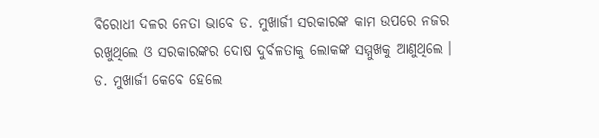ବିରୋଧୀ ଦଳର ନେତା ଭାବେ ଡ. ମୁଖାର୍ଜୀ ସରକାରଙ୍କ କାମ ଉପରେ ନଜର ରଖୁଥିଲେ ଓ ସରକାରଙ୍କର ଦୋଷ ଦୁର୍ବଳତାକୁ ଲୋକଙ୍କ ସମ୍ମୁଖକୁ ଆଣୁଥିଲେ ।
ଡ. ମୁଖାର୍ଜୀ କେବେ ହେଲେ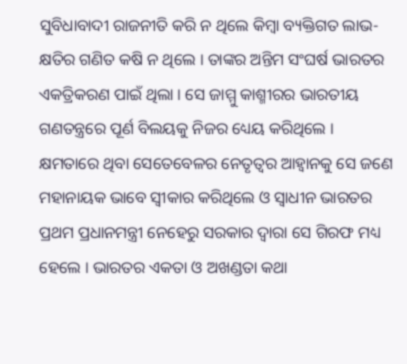ସୁବିଧାବାଦୀ ରାଜନୀତି କରି ନ ଥିଲେ କିମ୍ବା ବ୍ୟକ୍ତିଗତ ଲାଭ-କ୍ଷତିର ଗଣିତ କଷି ନ ଥିଲେ । ତାଙ୍କର ଅନ୍ତିମ ସଂଘର୍ଷ ଭାରତର ଏକତ୍ରିକରଣ ପାଇଁ ଥିଲା । ସେ ଜାମ୍ମୁ କାଶ୍ମୀରର ଭାରତୀୟ ଗଣତନ୍ତ୍ରରେ ପୂର୍ଣ ବିଲୟକୁ ନିଜର ଧ୍ୟେୟ କରିଥିଲେ । କ୍ଷମତାରେ ଥିବା ସେତେବେଳର ନେତୃତ୍ୱର ଆହ୍ୱାନକୁ ସେ ଜଣେ ମହାନାୟକ ଭାବେ ସ୍ୱୀକାର କରିଥିଲେ ଓ ସ୍ୱାଧୀନ ଭାରତର ପ୍ରଥମ ପ୍ରଧାନମନ୍ତ୍ରୀ ନେହେରୁ ସରକାର ଦ୍ୱାରା ସେ ଗିରଫ ମଧ୍ୟ ହେଲେ । ଭାରତର ଏକତା ଓ ଅଖଣ୍ଡତା କଥା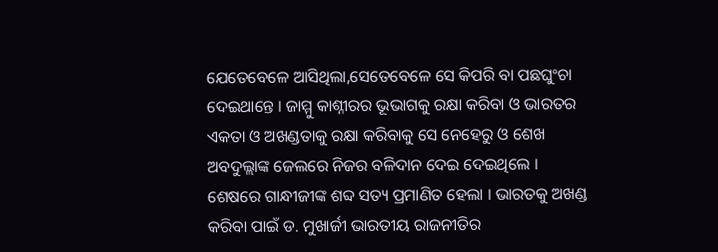ଯେତେବେଳେ ଆସିଥିଲା,ସେତେବେଳେ ସେ କିପରି ବା ପଛଘୁଂଚା ଦେଇଥାନ୍ତେ । ଜାମ୍ମୁ କାଶ୍ନୀରର ଭୂଭାଗକୁ ରକ୍ଷା କରିବା ଓ ଭାରତର ଏକତା ଓ ଅଖଣ୍ଡତାକୁ ରକ୍ଷା କରିବାକୁ ସେ ନେହେରୁ ଓ ଶେଖ ଅବଦୁଲ୍ଲାଙ୍କ ଜେଲରେ ନିଜର ବଳିଦାନ ଦେଇ ଦେଇଥିଲେ । ଶେଷରେ ଗାନ୍ଧୀଜୀଙ୍କ ଶବ୍ଦ ସତ୍ୟ ପ୍ରମାଣିତ ହେଲା । ଭାରତକୁ ଅଖଣ୍ଡ କରିବା ପାଇଁ ଡ. ମୁଖାର୍ଜୀ ଭାରତୀୟ ରାଜନୀତିର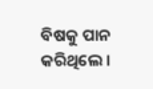ବିଷକୁ ପାନ କରିଥିଲେ ।